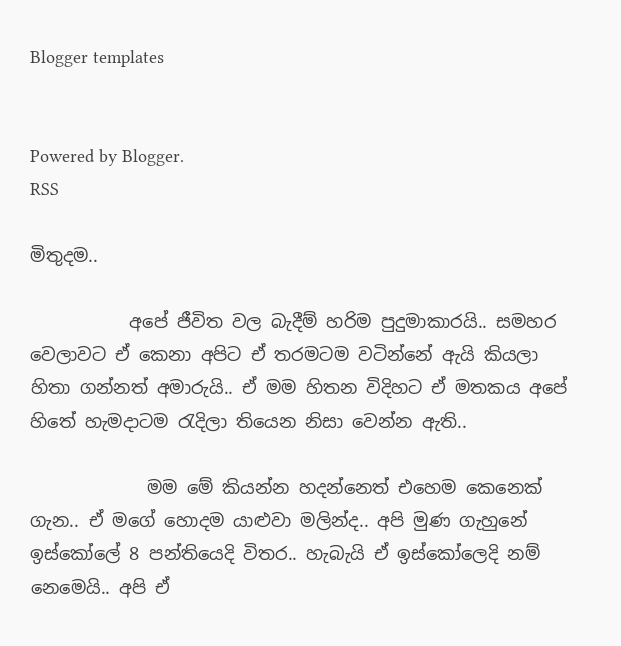Blogger templates


Powered by Blogger.
RSS

මිතුදම..

           අපේ ජීවිත වල බැදීම් හරිම පුදුමාකාරයි.. සමහර වෙලාවට ඒ කෙනා අපිට ඒ තරමටම වටින්නේ ඇයි කියලා හිතා ගන්නත් අමාරුයි.. ඒ මම හිතන විදිහට ඒ මතකය අපේ හිතේ හැමදාටම රැදිලා තියෙන නිසා වෙන්න ඇති..

             මම මේ කියන්න හදන්නෙත් එහෙම කෙනෙක් ගැන.. ඒ මගේ හොදම යාළුවා මලින්ද.. අපි මුණ ගැහුනේ ඉස්කෝලේ 8 පන්තියෙදි විතර.. හැබැයි ඒ ඉස්කෝලෙදි නම් නෙමෙයි.. අපි ඒ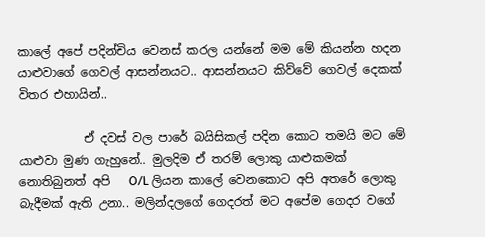කාලේ අපේ පදින්චිය වෙනස් කරල යන්නේ මම මේ කියන්න හදන යාළුවාගේ ගෙවල් ආසන්නයට.. ආසන්නයට කිව්වේ ගෙවල් දෙකක් විතර එහායින්..

           ඒ දවස් වල පාරේ බයිසිකල් පදින කොට තමයි මට මේ යාළුවා මුණ ගැහුනේ.. මුලදිම ඒ තරම් ලොකු යාළුකමක් නොතිබුනත් අපි   O/L ලියන කාලේ වෙනකොට අපි අතරේ ලොකු බැදීමක් ඇති උනා.. මලින්දලගේ ගෙදරත් මට අපේම ගෙදර වගේ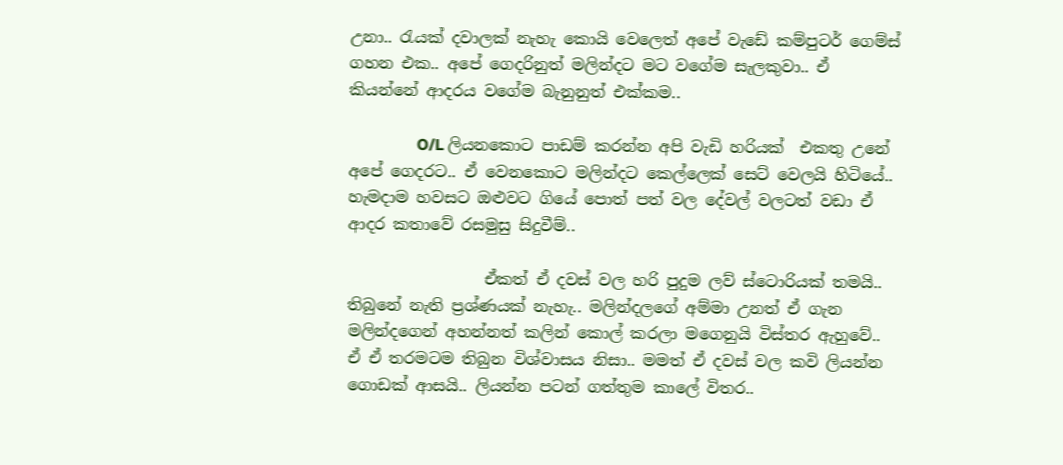උනා.. රැයක් දවාලක් නැහැ කොයි වෙලෙත් අපේ වැඩේ කම්පුටර් ගෙම්ස් ගහන එක.. අපේ ගෙදරිනුත් මලින්දට මට වගේම සැලකුවා.. ඒ කියන්නේ ආදරය වගේම බැනුනුත් එක්කම..

                 O/L ලියනකොට පාඩම් කරන්න අපි වැඩි හරියක්  එකතු උනේ අපේ ගෙදරට.. ඒ වෙනකොට මලින්දට කෙල්ලෙක් සෙට් වෙලයි හිටියේ.. හැමදාම හවසට ඔළුවට ගියේ පොත් පත් වල දේවල් වලටත් වඩා ඒ ආදර කතාවේ රසමුසු සිදුවීම්..

                 ඒකත් ඒ දවස් වල හරි පුදුම ලව් ස්ටොරියක් තමයි.. තිබුනේ නැති ප්‍රශ්ණයක් නැහැ.. මලින්දලගේ අම්මා උනත් ඒ ගැන මලින්දගෙන් අහන්නත් කලින් කොල් කරලා මගෙනුයි විස්තර ඇහුවේ.. ඒ ඒ තරමටම තිබුන විශ්වාසය නිසා.. මමත් ඒ දවස් වල කවි ලියන්න ගොඩක් ආසයි.. ලියන්න පටන් ගත්තුම කාලේ විතර..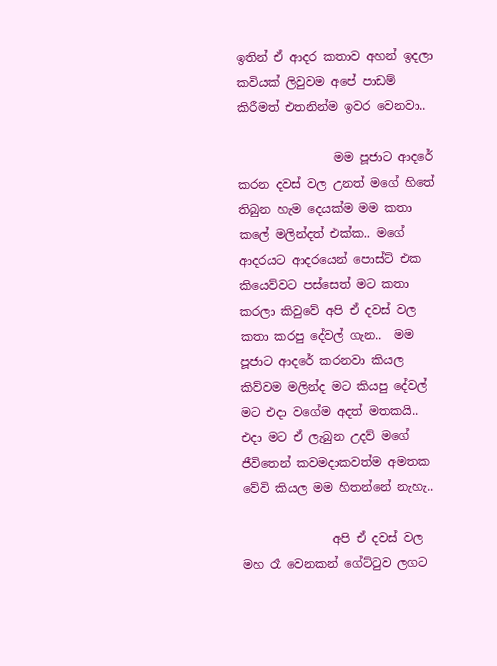ඉතින් ඒ ආදර කතාව අහන් ඉදලා කවියක් ලිවුවම අපේ පාඩම් කිරීමත් එතනින්ම ඉවර වෙනවා..

                මම පූජාට ආදරේ කරන දවස් වල උනත් මගේ හිතේ තිබුන හැම දෙයක්ම මම කතා කලේ මලින්දත් එක්ක.. මගේ ආදරයට ආදරයෙන් පොස්ට් එක කියෙව්වට පස්සෙත් මට කතා කරලා කිවුවේ අපි ඒ දවස් වල  කතා කරපු දේවල් ගැන..  මම පූජාට ආදරේ කරනවා කියල කිව්වම මලින්ද මට කියපු දේවල් මට එදා වගේම අදත් මතකයි.. එදා මට ඒ ලැබුන උදව් මගේ ජීවිතෙන් කවමදාකවත්ම අමතක වේවි කියල මම හිතන්නේ නැහැ..

               අපි ඒ දවස් වල මහ රෑ වෙනකන් ගේට්ටුව ලගට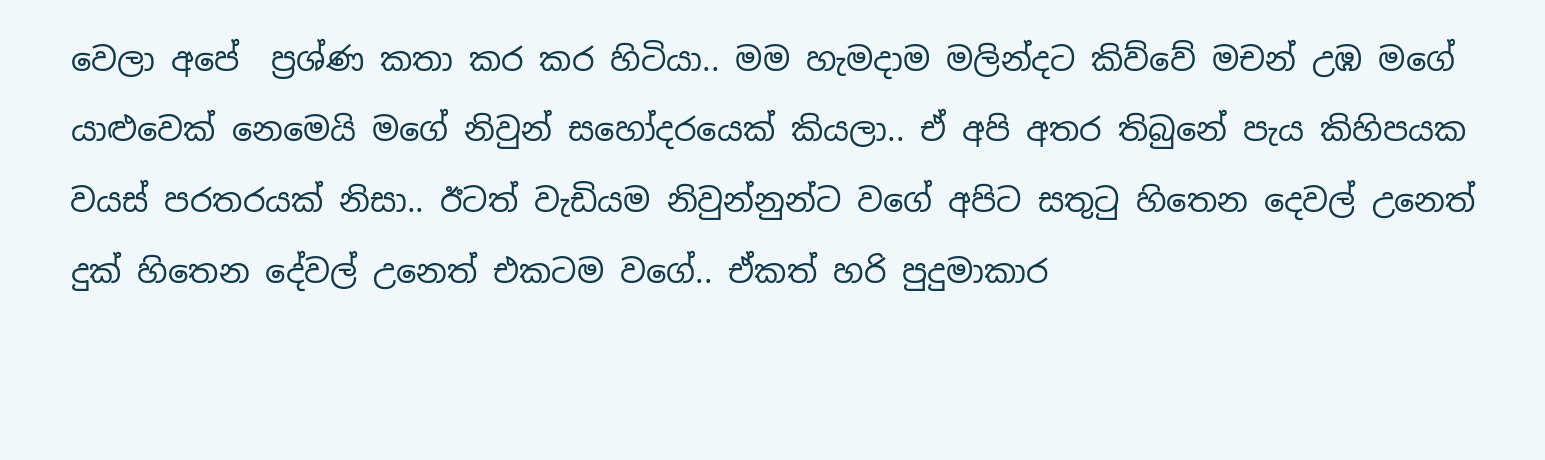වෙලා අපේ  ප්‍රශ්ණ කතා කර කර හිටියා.. මම හැමදාම මලින්දට කිව්වේ මචන් උඹ මගේ යාළුවෙක් නෙමෙයි මගේ නිවුන් සහෝදරයෙක් කියලා.. ඒ අපි අතර තිබුනේ පැය කිහිපයක වයස් පරතරයක් නිසා.. ඊටත් වැඩියම නිවුන්නුන්ට වගේ අපිට සතුටු හිතෙන දෙවල් උනෙත් දුක් හිතෙන දේවල් උනෙත් එකටම වගේ.. ඒකත් හරි පුදුමාකාර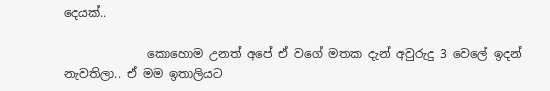දෙයක්..

              කොහොම උනත් අපේ ඒ වගේ මතක දැන් අවුරුදු 3 වෙලේ ඉදන් නැවතිලා.. ඒ මම ඉතාලියට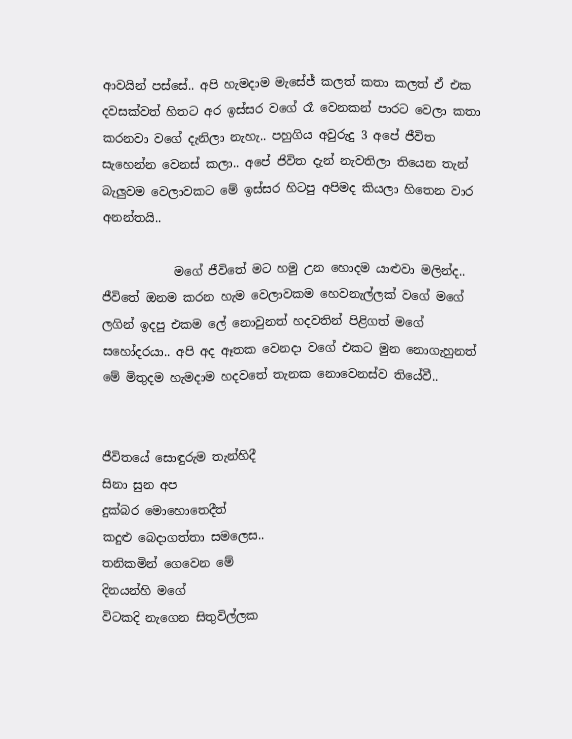ආවයින් පස්සේ.. අපි හැමදාම මැසේජ් කලත් කතා කලත් ඒ එක දවසක්වත් හිතට අර ඉස්සර වගේ රෑ වෙනකන් පාරට වෙලා කතා කරනවා වගේ දැනිලා නැහැ.. පහුගිය අවුරුදු 3 අපේ ජීවිත සැහෙන්න වෙනස් කලා.. අපේ ජිවිත දැන් නැවතිලා තියෙන තැන් බැලුවම වෙලාවකට මේ ඉස්සර හිටපු අපිමද කියලා හිතෙන වාර අනන්තයි..

            මගේ ජීවිතේ මට හමු උන හොදම යාළුවා මලින්ද.. ජීවිතේ ඔනම කරන හැම වෙලාවකම හෙවනැල්ලක් වගේ මගේ ලගින් ඉදපු එකම ලේ නොවුනත් හදවතින් පිළිගත් මගේ සහෝදරයා.. අපි අද ඈතක වෙනදා වගේ එකට මුන නොගැහුනත් මේ මිතුදම හැමදාම හදවතේ තැනක නොවෙනස්ව තියේවී..


ජීවිතයේ සොඳුරුම තැන්හිදී
සිනා සුන අප
දුක්බර මොහොතෙදීත්
කදුළු බෙදාගත්තා සමලෙස..
තනිකමින් ගෙවෙන මේ
දිනයන්හි මගේ
විටකදි නැගෙන සිතුවිල්ලක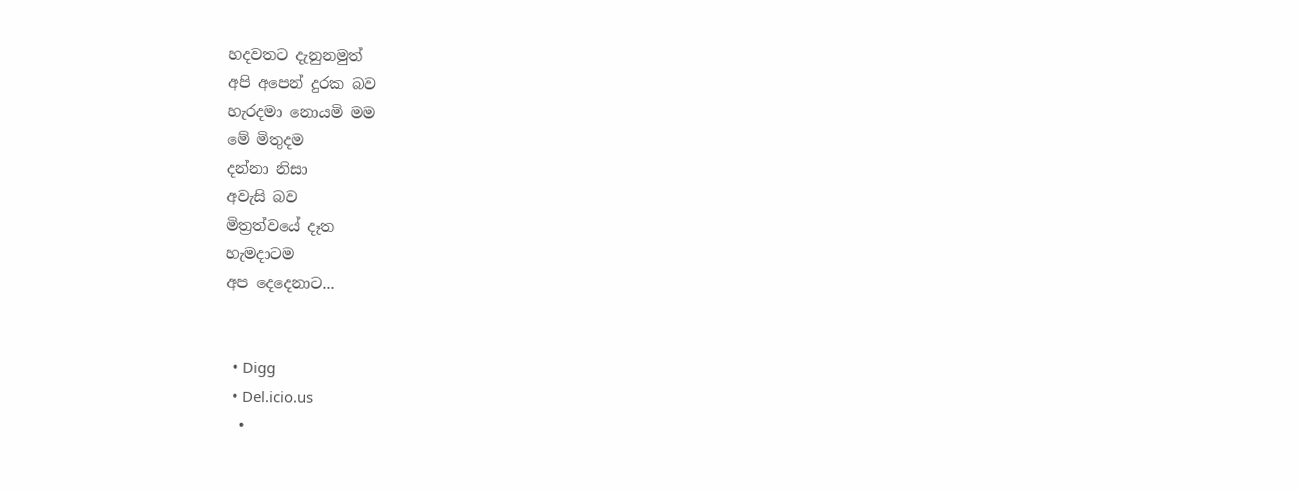හදවතට දැනුනමුත්
අපි අපෙන් දුරක බව
හැරදමා නොයමි මම
මේ මිතුදම
දන්නා නිසා
අවැසි බව
මිත්‍රත්වයේ දෑත
හැමදාටම
අප දෙදෙනාට...


  • Digg
  • Del.icio.us
  •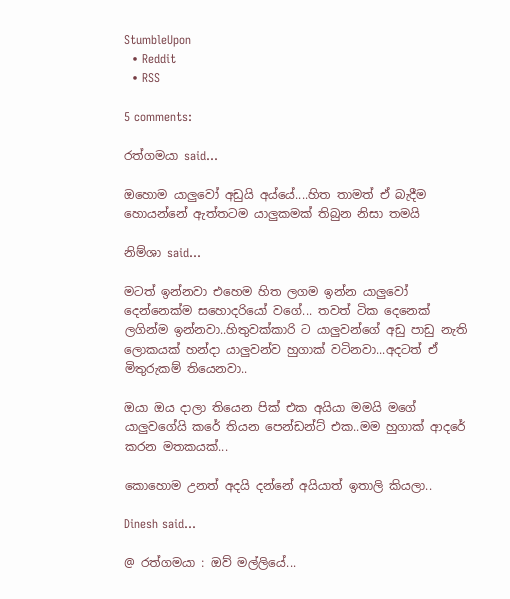StumbleUpon
  • Reddit
  • RSS

5 comments:

රත්ගමයා said...

ඔහොම යාලුවෝ අඩුයි අය්යේ....හිත තාමත් ඒ බැදීම හොයන්නේ ඇත්තටම යාලුකමක් තිබුන නිසා තමයි

නිම්ශා said...

මටත් ඉන්නවා එහෙම හිත ලගම ඉන්න යාලුවෝ දෙන්නෙක්ම සහොදරියෝ වගේ... තවත් ටික දෙනෙක් ලගින්ම ඉන්නවා..හිතුවක්කාරි ට යාලුවන්ගේ අඩු පාඩු නැති ලොකයක් හන්දා යාලුවන්ව හුගාක් වටිනවා...අදටත් ඒ මිතුරුකම් තියෙනවා..

ඔයා ඔය දාලා තියෙන පික් එක අයියා මමයි මගේ යාලුවගේයි කරේ තියන පෙන්ඩන්ට් එක..මම හුගාක් ආදරේ කරන මතකයක්...

කොහොම උනත් අදයි දන්නේ අයියාත් ඉතාලි කියලා..

Dinesh said...

@ රත්ගමයා : ඔව් මල්ලියේ...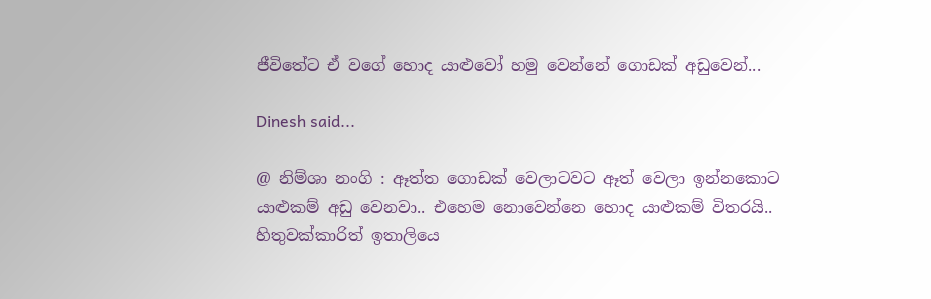ජීවිතේට ඒ වගේ හොද යාළුවෝ හමු වෙන්නේ ගොඩක් අඩුවෙන්...

Dinesh said...

@ නිම්ශා නංගි : ඈත්ත ගොඩක් වෙලාටවට ඈත් වෙලා ඉන්නකොට යාළුකම් අඩු වෙනවා.. එහෙම නොවෙන්නෙ හොද යාළුකම් විතරයි..
හිතුවක්කාරිත් ඉතාලියෙ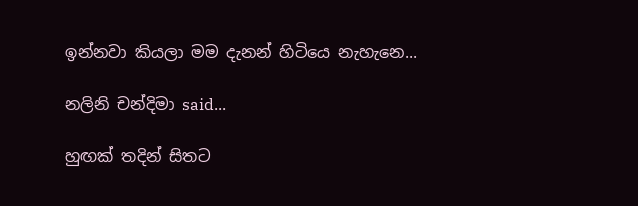ඉන්නවා කියලා මම දැනන් හිටියෙ නැහැනෙ...

නලිනි චන්දිමා said...

හුඟක් තදින් සිතට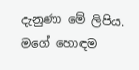දැනුණා මේ ලිපිය. මගේ හොඳම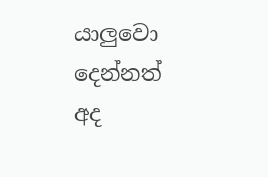යාලුවො දෙන්නත් අද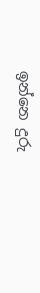ඉන්නෙ දුරු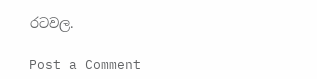රටවල.

Post a Comment